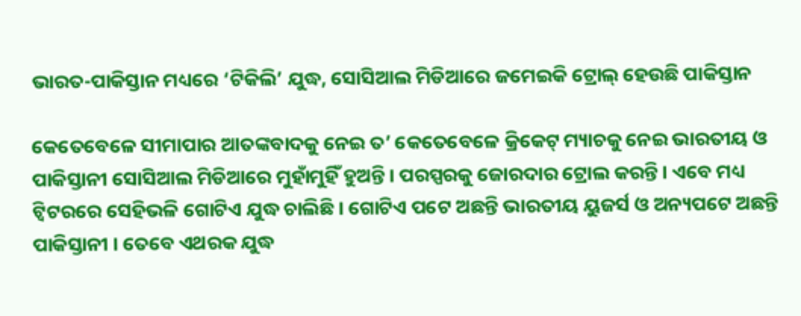ଭାରତ-ପାକିସ୍ତାନ ମଧ୍ୟରେ ‘ଟିକିଲି’ ଯୁଦ୍ଧ, ସୋସିଆଲ ମିଡିଆରେ ଜମେଇକି ଟ୍ରୋଲ୍ ହେଉଛି ପାକିସ୍ତାନ

କେତେବେଳେ ସୀମାପାର ଆତଙ୍କବାଦକୁ ନେଇ ତ’ କେତେବେଳେ କ୍ରିକେଟ୍ ମ୍ୟାଚକୁ ନେଇ ଭାରତୀୟ ଓ ପାକିସ୍ତାନୀ ସୋସିଆଲ ମିଡିଆରେ ମୁହାଁମୁହିଁ ହୁଅନ୍ତି । ପରସ୍ପରକୁ ଜୋରଦାର ଟ୍ରୋଲ କରନ୍ତି । ଏବେ ମଧ୍ୟ ଟ୍ୱିଟରରେ ସେହିଭଳି ଗୋଟିଏ ଯୁଦ୍ଧ ଚାଲିଛି । ଗୋଟିଏ ପଟେ ଅଛନ୍ତି ଭାରତୀୟ ୟୁଜର୍ସ ଓ ଅନ୍ୟପଟେ ଅଛନ୍ତି ପାକିସ୍ତାନୀ । ତେବେ ଏଥରକ ଯୁଦ୍ଧ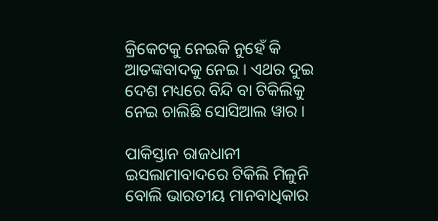କ୍ରିକେଟକୁ ନେଇକି ନୁହେଁ କି ଆତଙ୍କବାଦକୁ ନେଇ । ଏଥର ଦୁଇ ଦେଶ ମଧ୍ୟରେ ବିନ୍ଦି ବା ଟିକିଲିକୁ ନେଇ ଚାଲିଛି ସୋସିଆଲ ୱାର ।

ପାକିସ୍ତାନ ରାଜଧାନୀ ଇସଲାମାବାଦରେ ଟିକିଲି ମିଳୁନି ବୋଲି ଭାରତୀୟ ମାନବାଧିକାର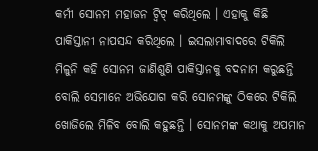କର୍ମୀ ସୋନମ ମହାଜନ ଟ୍ୱିଟ୍ କରିଥିଲେ । ଏହାକୁ କିଛି ପାକିସ୍ତାନୀ ନାପସନ୍ଦ କରିଥିଲେ । ଇସଲାମାବାଦରେ ଟିକିଲି ମିଳୁନି କହି ସୋନମ ଜାଣିଶୁଣି ପାକିସ୍ତାନକୁ ବଦନାମ କରୁଛନ୍ତି ବୋଲି ସେମାନେ ଅଭିଯୋଗ କରି ସୋନମଙ୍କୁ ଠିକରେ ଟିକିଲି ଖୋଜିଲେ ମିଳିବ ବୋଲି କହୁଛନ୍ତି । ସୋନମଙ୍କ କଥାକୁ ଅପମାନ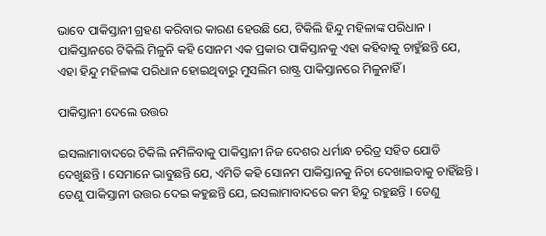ଭାବେ ପାକିସ୍ତାନୀ ଗ୍ରହଣ କରିବାର କାରଣ ହେଉଛି ଯେ, ଟିକିଲି ହିନ୍ଦୁ ମହିଳାଙ୍କ ପରିଧାନ । ପାକିସ୍ତାନରେ ଟିକିଲି ମିଳୁନି କହି ସୋନମ ଏକ ପ୍ରକାର ପାକିସ୍ତାନକୁ ଏହା କହିବାକୁ ଚାହୁଁଛନ୍ତି ଯେ, ଏହା ହିନ୍ଦୁ ମହିଳାଙ୍କ ପରିଧାନ ହୋଇଥିବାରୁ ମୁସଲିମ ରାଷ୍ଟ୍ର ପାକିସ୍ତାନରେ ମିଳୁନାହିଁ ।

ପାକିସ୍ତାନୀ ଦେଲେ ଉତ୍ତର

ଇସଲାମାବାଦରେ ଟିକିଲି ନମିଳିବାକୁ ପାକିସ୍ତାନୀ ନିଜ ଦେଶର ଧର୍ମାନ୍ଧ ଚରିତ୍ର ସହିତ ଯୋଡି ଦେଖୁଛନ୍ତି । ସେମାନେ ଭାବୁଛନ୍ତି ଯେ, ଏମିତି କହି ସୋନମ ପାକିସ୍ତାନକୁ ନିଚା ଦେଖାଇବାକୁ ଚାହିଁଛନ୍ତି । ତେଣୁ ପାକିସ୍ତାନୀ ଉତ୍ତର ଦେଇ କହୁଛନ୍ତି ଯେ, ଇସଲାମାବାଦରେ କମ ହିନ୍ଦୁ ରହୁଛନ୍ତି । ତେଣୁ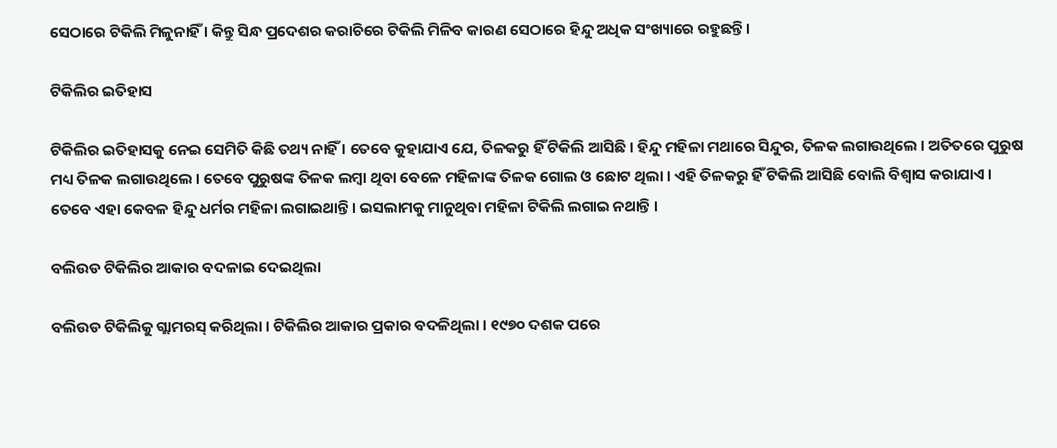ସେଠାରେ ଟିକିଲି ମିଳୁନାହିଁ । କିନ୍ତୁ ସିନ୍ଧ ପ୍ରଦେଶର କରାଚିରେ ଟିକିଲି ମିଳିବ କାରଣ ସେଠାରେ ହିନ୍ଦୁ ଅଧିକ ସଂଖ୍ୟାରେ ରହୁଛନ୍ତି ।

ଟିକିଲିର ଇତିହାସ

ଟିକିଲିର ଇତିହାସକୁ ନେଇ ସେମିତି କିଛି ତଥ୍ୟ ନାହିଁ । ତେବେ କୁହାଯାଏ ଯେ, ତିଳକରୁ ହିଁ ଟିକିଲି ଆସିଛି । ହିନ୍ଦୁ ମହିଳା ମଥାରେ ସିନ୍ଦୁର, ତିଳକ ଲଗାଉଥିଲେ । ଅତିତରେ ପୁରୁଷ ମଧ୍ୟ ତିଳକ ଲଗାଉଥିଲେ । ତେବେ ପୁରୁଷଙ୍କ ତିଳକ ଲମ୍ବା ଥିବା ବେଳେ ମହିଳାଙ୍କ ତିଳକ ଗୋଲ ଓ ଛୋଟ ଥିଲା । ଏହି ତିଳକରୁ ହିଁ ଟିକିଲି ଆସିଛି ବୋଲି ବିଶ୍ୱାସ କରାଯାଏ । ତେବେ ଏହା କେବଳ ହିନ୍ଦୁ ଧର୍ମର ମହିଳା ଲଗାଇଥାନ୍ତି । ଇସଲାମକୁ ମାନୁଥିବା ମହିଳା ଟିକିଲି ଲଗାଇ ନଥାନ୍ତି ।

ବଲିଉଡ ଟିକିଲିର ଆକାର ବଦଳାଇ ଦେଇଥିଲା

ବଲିଉଡ ଟିକିଲିକୁ ଗ୍ଲାମରସ୍ କରିଥିଲା । ଟିକିଲିର ଆକାର ପ୍ରକାର ବଦଳିଥିଲା । ୧୯୭୦ ଦଶକ ପରେ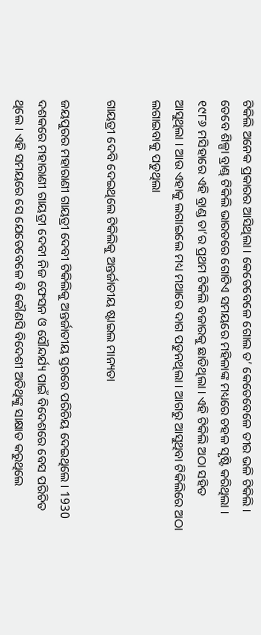ଟିକିଲି ଅନେକ ପ୍ରକାରର ଆସିଥିଲା । କେତେବେଳେ ଗୋଲ ତ’ କେତେବେଳେ ତୀର ଭଳି ଟିକିଲି । ତେବେ ଶିଳ୍ପା ବ୍ରାଣ୍ଡ୍ ଟିକିଲି ଭାରତରେ ଗୋଟିଏ ସମୟରେ ମହିଳାଙ୍କ ମଧ୍ୟରେ ଚହଳ ସୃଷ୍ଟି କରିଥିଲା । ୧୯୮୬ ମସିହାରେ ଏହି ବ୍ରାଣ୍ଡ ତା’ର ପ୍ରଥମ ଟିକିଲି ବଜାରକୁ ଛାଡିଥିଲା । ଏହି ଟିକିଲି ଅଠା ସହିତ ଆସୁଥିଲା । ଆଉ ଏହାକୁ ଲଗାଇଲେ ମଧ୍ୟ ମଥାରେ ଦାଗ ପଡୁନଥିଲା । ଆଗରୁ ଆସୁଥିବା ଟିକିଲିରେ ଅଠା ଲଗାଇବାକୁ ପଡୁଥିଲା

ଗାୟତ୍ରୀ ଦେବି ଦେଇଥିଲେ ଟିକିଲିକୁ ଅନ୍ତର୍ଜାତୀୟ ଷ୍ଟାଇଲ ମାନ୍ୟତା

ଜୟପୁରର ମହାରାଣୀ ଗାୟତ୍ରୀ ଦେବୀ ଟିକିଲିକୁ ଅନ୍ତର୍ଜାତୀୟ ସ୍ତରରେ ପରିଚିୟ ଦେଇଥିଲେ । 1930 ଦଶକରେ ମହାରାଣୀ ଗାୟତ୍ରୀ ଦେବୀ ନିଜ ଫେସନ ଓ ସୌନ୍ଦର୍ଯ୍ୟ ପାଇଁ ବିଦେଶରେ ବେସ ପରିଚିତ ଥିଲେ । ଏହି ସମୟରେ ସେ ଯେତେବେଳେ ବି କୌଣସି ବିଦେଶୀ ଅତିଥିଙ୍କୁ ସାକ୍ଷାତ କରୁଥିଲେ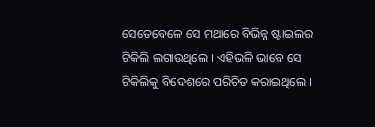ସେତେବେଳେ ସେ ମଥାରେ ବିଭିନ୍ନ ଷ୍ଟାଇଲର ଟିକିଲି ଲଗାଉଥିଲେ । ଏହିଭଳି ଭାବେ ସେ ଟିକିଲିକୁ ବିଦେଶରେ ପରିଚିତ କରାଇଥିଲେ ।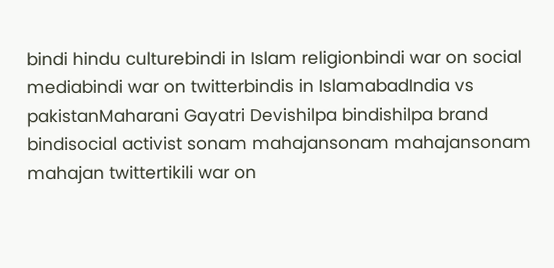bindi hindu culturebindi in Islam religionbindi war on social mediabindi war on twitterbindis in IslamabadIndia vs pakistanMaharani Gayatri Devishilpa bindishilpa brand bindisocial activist sonam mahajansonam mahajansonam mahajan twittertikili war on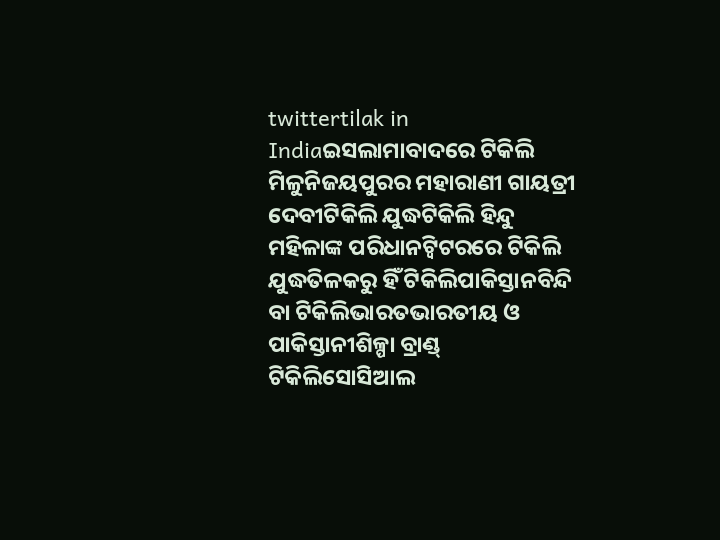twittertilak in Indiaଇସଲାମାବାଦରେ ଟିକିଲି ମିଳୁନିଜୟପୁରର ମହାରାଣୀ ଗାୟତ୍ରୀ ଦେବୀଟିକିଲି ଯୁଦ୍ଧଟିକିଲି ହିନ୍ଦୁ ମହିଳାଙ୍କ ପରିଧାନଟ୍ୱିଟରରେ ଟିକିଲି ଯୁଦ୍ଧତିଳକରୁ ହିଁ ଟିକିଲିପାକିସ୍ତାନବିନ୍ଦି ବା ଟିକିଲିଭାରତଭାରତୀୟ ଓ ପାକିସ୍ତାନୀଶିଳ୍ପା ବ୍ରାଣ୍ଡ୍ ଟିକିଲିସୋସିଆଲ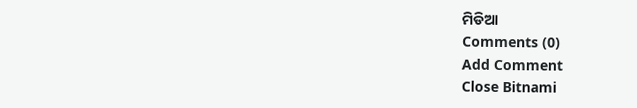ମିଡିଆ
Comments (0)
Add Comment
Close Bitnami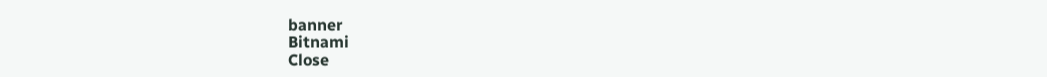banner
Bitnami
Close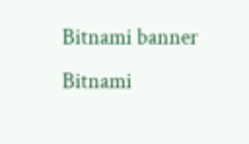Bitnami banner
Bitnami